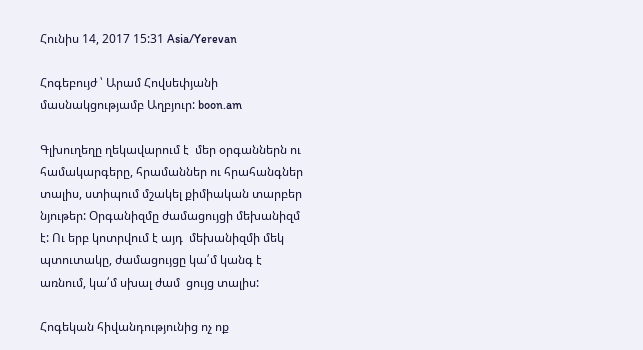Հունիս 14, 2017 15:31 Asia/Yerevan

Հոգեբույժ ՝ Արամ Հովսեփյանի մասնակցությամբ Աղբյուր: boon.am

Գլխուղեղը ղեկավարում է  մեր օրգաններն ու համակարգերը, հրամաններ ու հրահանգներ տալիս, ստիպում մշակել քիմիական տարբեր նյութեր: Օրգանիզմը ժամացույցի մեխանիզմ է: Ու երբ կոտրվում է այդ  մեխանիզմի մեկ պտուտակը, ժամացույցը կա՛մ կանգ է առնում, կա՛մ սխալ ժամ  ցույց տալիս:

Հոգեկան հիվանդությունից ոչ ոք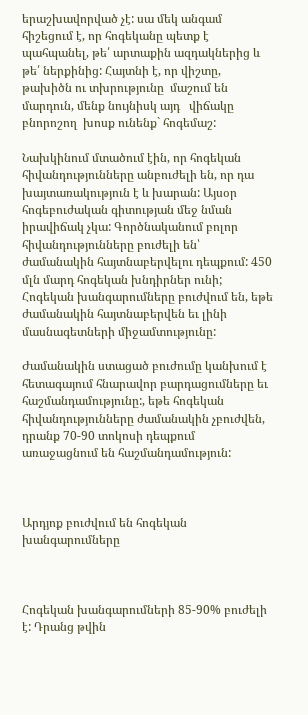երաշխավորված չէ: սա մեկ անգամ հիշեցում է, որ հոգեկանը պետք է պահպանել, թե՛ արտաքին ազդակներից և թե՛ ներքինից: Հայտնի է, որ վիշտը, թախիծն ու տխրությունը  մաշում են մարդուն, մենք նույնիսկ այդ   վիճակը բնորոշող  խոսք ունենք` հոգեմաշ:

Նախկինում մտածում էին, որ հոգեկան հիվանդությունները անբուժելի են, որ դա խայտառակություն է և խարան: Այսօր հոգեբուժական գիտության մեջ նման իրավիճակ չկա: Գործնականում բոլոր հիվանդությունները բուժելի են՝ ժամանակին հայտնաբերվելու դեպքում: 450 մլն մարդ հոգեկան խնդիրներ ունի; Հոգեկան խանգարումները բուժվում են, եթե ժամանակին հայտնաբերվեն եւ լինի մասնագետների միջամտությունը:

Ժամանակին ստացած բուժումը կանխում է հետագայում հնարավոր բարդացումները եւ հաշմանդամությունը:, եթե հոգեկան հիվանդությունները ժամանակին չբուժվեն, դրանք 70-90 տոկոսի դեպքում առաջացնում են հաշմանդամություն:



Արդյոք բուժվում են հոգեկան խանգարումները



Հոգեկան խանգարումների 85-90% բուժելի է: Դրանց թվին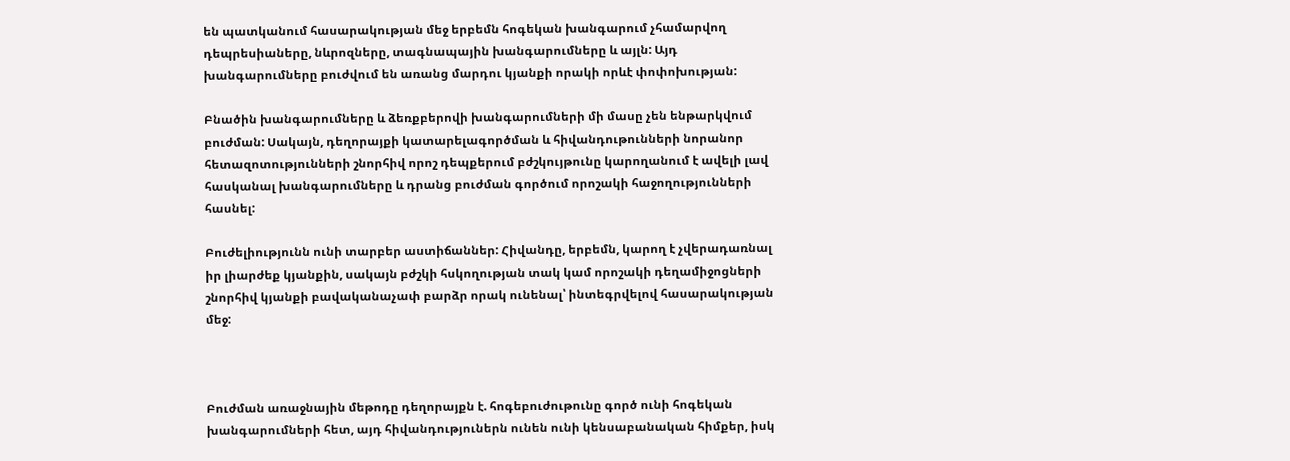են պատկանում հասարակության մեջ երբեմն հոգեկան խանգարում չհամարվող դեպրեսիաները, նևրոզները, տագնապային խանգարումները և այլն: Այդ խանգարումները բուժվում են առանց մարդու կյանքի որակի որևէ փոփոխության:

Բնածին խանգարումները և ձեռքբերովի խանգարումների մի մասը չեն ենթարկվում բուժման: Սակայն, դեղորայքի կատարելագործման և հիվանդութունների նորանոր հետազոտությունների շնորհիվ որոշ դեպքերում բժշկույթունը կարողանում է ավելի լավ հասկանալ խանգարումները և դրանց բուժման գործում որոշակի հաջողությունների հասնել:

Բուժելիությունն ունի տարբեր աստիճաններ: Հիվանդը, երբեմն, կարող է չվերադառնալ իր լիարժեք կյանքին, սակայն բժշկի հսկողության տակ կամ որոշակի դեղամիջոցների շնորհիվ կյանքի բավականաչափ բարձր որակ ունենալ՝ ինտեգրվելով հասարակության մեջ:



Բուժման առաջնային մեթոդը դեղորայքն է. հոգեբուժութունը գործ ունի հոգեկան խանգարումների հետ, այդ հիվանդություներն ունեն ունի կենսաբանական հիմքեր, իսկ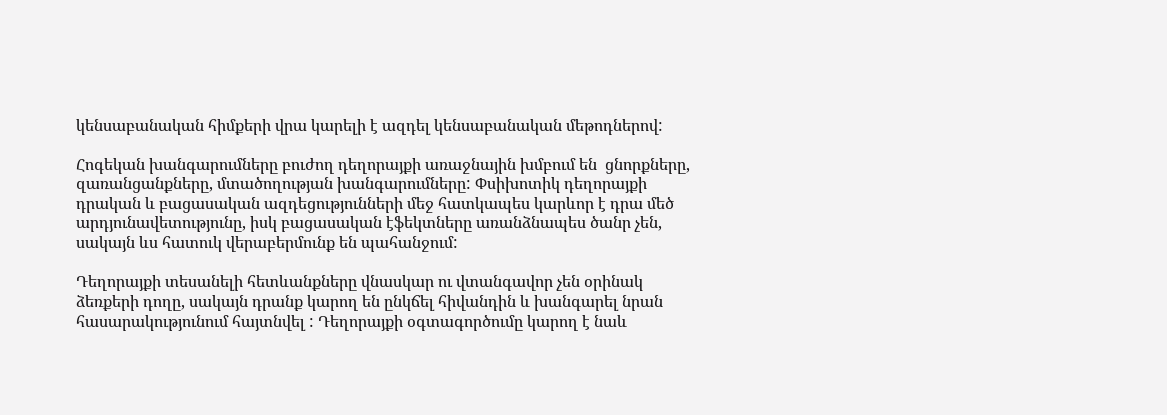կենսաբանական հիմքերի վրա կարելի է ազդել կենսաբանական մեթոդներով:

Հոգեկան խանգարումները բուժող դեղորայքի առաջնային խմբում են  ցնորքները, զառանցանքները, մտածողության խանգարումները: Փսիխոտիկ դեղորայքի դրական և բացասական ազդեցությունների մեջ հատկապես կարևոր է դրա մեծ արդյունավետությունը, իսկ բացասական էֆեկտները առանձնապես ծանր չեն, սակայն ևս հատուկ վերաբերմունք են պահանջում:

Դեղորայքի տեսանելի հետևանքները վնասկար ու վտանգավոր չեն օրինակ ձեռքերի դողը, սակայն դրանք կարող են ընկճել հիվանդին և խանգարել նրան հասարակությունում հայտնվել : Դեղորայքի օգտագործումը կարող է նաև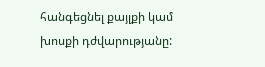հանգեցնել քայլքի կամ խոսքի դժվարությանը: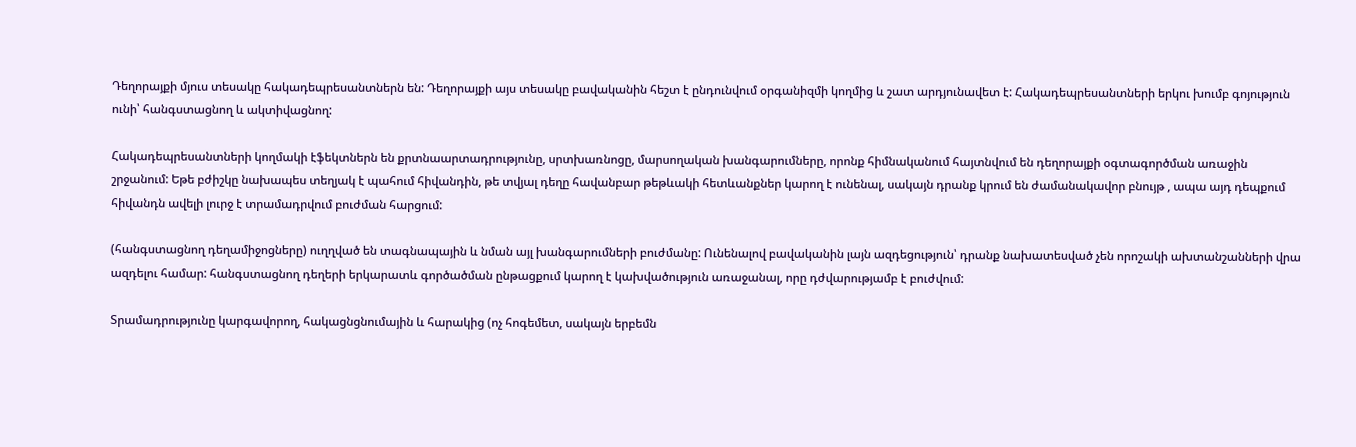Դեղորայքի մյուս տեսակը հակադեպրեսանտներն են: Դեղորայքի այս տեսակը բավականին հեշտ է ընդունվում օրգանիզմի կողմից և շատ արդյունավետ է: Հակադեպրեսանտների երկու խումբ գոյություն ունի՝ հանգստացնող և ակտիվացնող:

Հակադեպրեսանտների կողմակի էֆեկտներն են քրտնաարտադրությունը, սրտխառնոցը, մարսողական խանգարումները, որոնք հիմնականում հայտնվում են դեղորայքի օգտագործման առաջին շրջանում: Եթե բժիշկը նախապես տեղյակ է պահում հիվանդին, թե տվյալ դեղը հավանբար թեթևակի հետևանքներ կարող է ունենալ, սակայն դրանք կրում են ժամանակավոր բնույթ , ապա այդ դեպքում հիվանդն ավելի լուրջ է տրամադրվում բուժման հարցում:

(հանգստացնող դեղամիջոցները) ուղղված են տագնապային և նման այլ խանգարումների բուժմանը: Ունենալով բավականին լայն ազդեցություն՝ դրանք նախատեսված չեն որոշակի ախտանշանների վրա ազդելու համար: հանգստացնող դեղերի երկարատև գործածման ընթացքում կարող է կախվածություն առաջանալ, որը դժվարությամբ է բուժվում:

Տրամադրությունը կարգավորող, հակացնցնումային և հարակից (ոչ հոգեմետ, սակայն երբեմն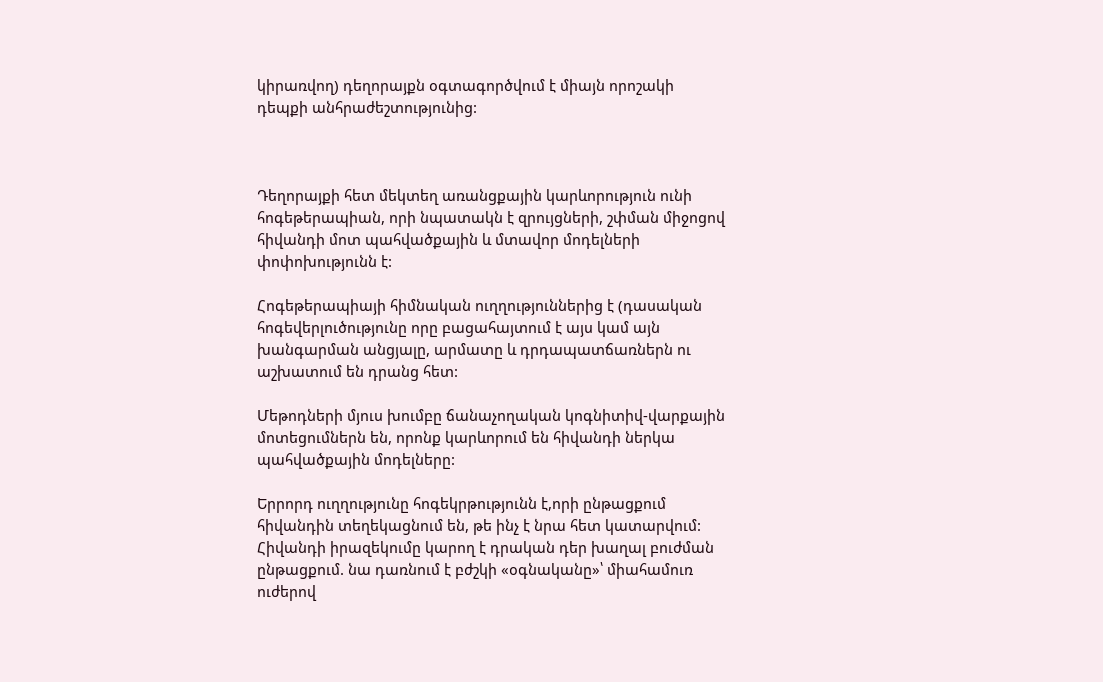կիրառվող) դեղորայքն օգտագործվում է միայն որոշակի դեպքի անհրաժեշտությունից:



Դեղորայքի հետ մեկտեղ առանցքային կարևորություն ունի հոգեթերապիան, որի նպատակն է զրույցների, շփման միջոցով հիվանդի մոտ պահվածքային և մտավոր մոդելների փոփոխությունն է:

Հոգեթերապիայի հիմնական ուղղություններից է (դասական հոգեվերլուծությունը որը բացահայտում է այս կամ այն խանգարման անցյալը, արմատը և դրդապատճառներն ու աշխատում են դրանց հետ:

Մեթոդների մյուս խումբը ճանաչողական կոգնիտիվ-վարքային մոտեցումներն են, որոնք կարևորում են հիվանդի ներկա պահվածքային մոդելները:

Երրորդ ուղղությունը հոգեկրթությունն է,որի ընթացքում հիվանդին տեղեկացնում են, թե ինչ է նրա հետ կատարվում: Հիվանդի իրազեկումը կարող է դրական դեր խաղալ բուժման ընթացքում. նա դառնում է բժշկի «օգնականը»՝ միահամուռ ուժերով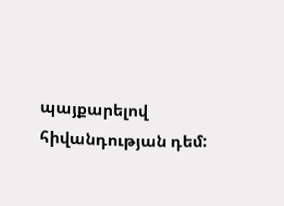պայքարելով հիվանդության դեմ: